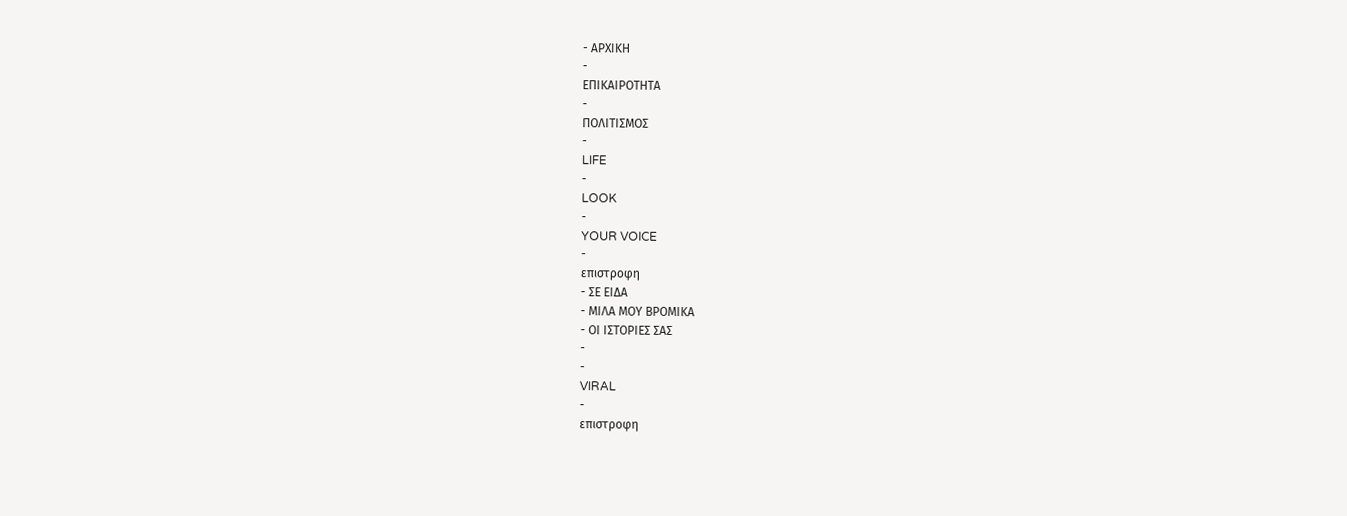- ΑΡΧΙΚΗ
-
ΕΠΙΚΑΙΡΟΤΗΤΑ
-
ΠΟΛΙΤΙΣΜΟΣ
-
LIFE
-
LOOK
-
YOUR VOICE
-
επιστροφη
- ΣΕ ΕΙΔΑ
- ΜΙΛΑ ΜΟΥ ΒΡΟΜΙΚΑ
- ΟΙ ΙΣΤΟΡΙΕΣ ΣΑΣ
-
-
VIRAL
-
επιστροφη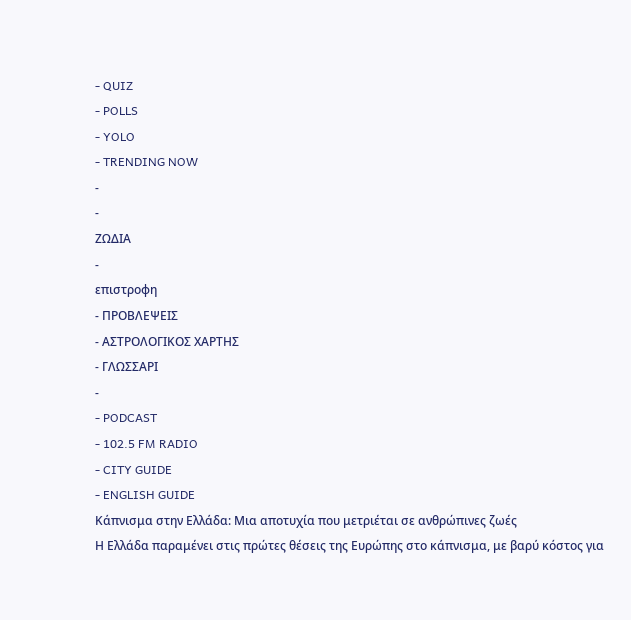- QUIZ
- POLLS
- YOLO
- TRENDING NOW
-
-
ΖΩΔΙΑ
-
επιστροφη
- ΠΡΟΒΛΕΨΕΙΣ
- ΑΣΤΡΟΛΟΓΙΚΟΣ ΧΑΡΤΗΣ
- ΓΛΩΣΣΑΡΙ
-
- PODCAST
- 102.5 FM RADIO
- CITY GUIDE
- ENGLISH GUIDE
Κάπνισμα στην Ελλάδα: Μια αποτυχία που μετριέται σε ανθρώπινες ζωές
Η Ελλάδα παραμένει στις πρώτες θέσεις της Ευρώπης στο κάπνισμα, με βαρύ κόστος για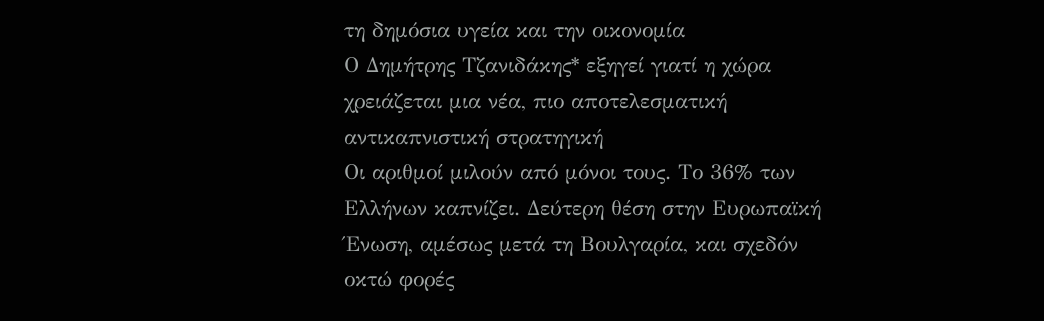τη δημόσια υγεία και την οικονομία
Ο Δημήτρης Τζανιδάκης* εξηγεί γιατί η χώρα χρειάζεται μια νέα, πιο αποτελεσματική αντικαπνιστική στρατηγική
Οι αριθμοί μιλούν από μόνοι τους. Το 36% των Ελλήνων καπνίζει. Δεύτερη θέση στην Ευρωπαϊκή Ένωση, αμέσως μετά τη Βουλγαρία, και σχεδόν οκτώ φορές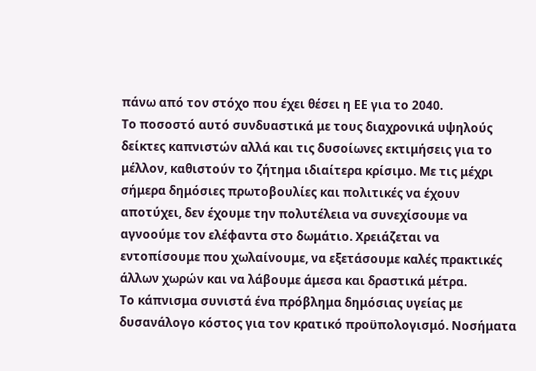πάνω από τον στόχο που έχει θέσει η ΕΕ για το 2040.
Το ποσοστό αυτό συνδυαστικά με τους διαχρονικά υψηλούς δείκτες καπνιστών αλλά και τις δυσοίωνες εκτιμήσεις για το μέλλον, καθιστούν το ζήτημα ιδιαίτερα κρίσιμο. Με τις μέχρι σήμερα δημόσιες πρωτοβουλίες και πολιτικές να έχουν αποτύχει, δεν έχουμε την πολυτέλεια να συνεχίσουμε να αγνοούμε τον ελέφαντα στο δωμάτιο. Χρειάζεται να εντοπίσουμε που χωλαίνουμε, να εξετάσουμε καλές πρακτικές άλλων χωρών και να λάβουμε άμεσα και δραστικά μέτρα.
Το κάπνισμα συνιστά ένα πρόβλημα δημόσιας υγείας με δυσανάλογο κόστος για τον κρατικό προϋπολογισμό. Νοσήματα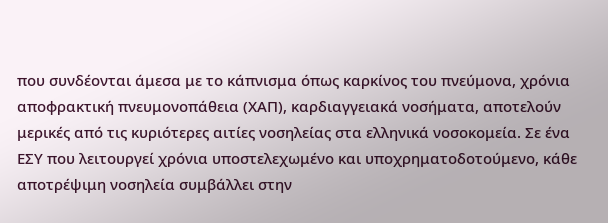που συνδέονται άμεσα με το κάπνισμα όπως καρκίνος του πνεύμονα, χρόνια αποφρακτική πνευμονοπάθεια (ΧΑΠ), καρδιαγγειακά νοσήματα, αποτελούν μερικές από τις κυριότερες αιτίες νοσηλείας στα ελληνικά νοσοκομεία. Σε ένα ΕΣΥ που λειτουργεί χρόνια υποστελεχωμένο και υποχρηματοδοτούμενο, κάθε αποτρέψιμη νοσηλεία συμβάλλει στην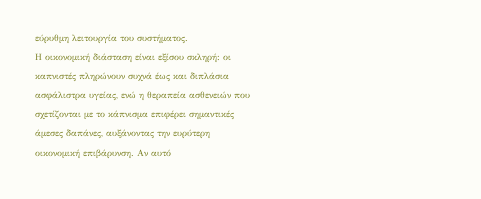εύρυθμη λειτουργία του συστήματος.
Η οικονομική διάσταση είναι εξίσου σκληρή: οι καπνιστές πληρώνουν συχνά έως και διπλάσια ασφάλιστρα υγείας, ενώ η θεραπεία ασθενειών που σχετίζονται με το κάπνισμα επιφέρει σημαντικές άμεσες δαπάνες, αυξάνοντας την ευρύτερη οικονομική επιβάρυνση. Αν αυτό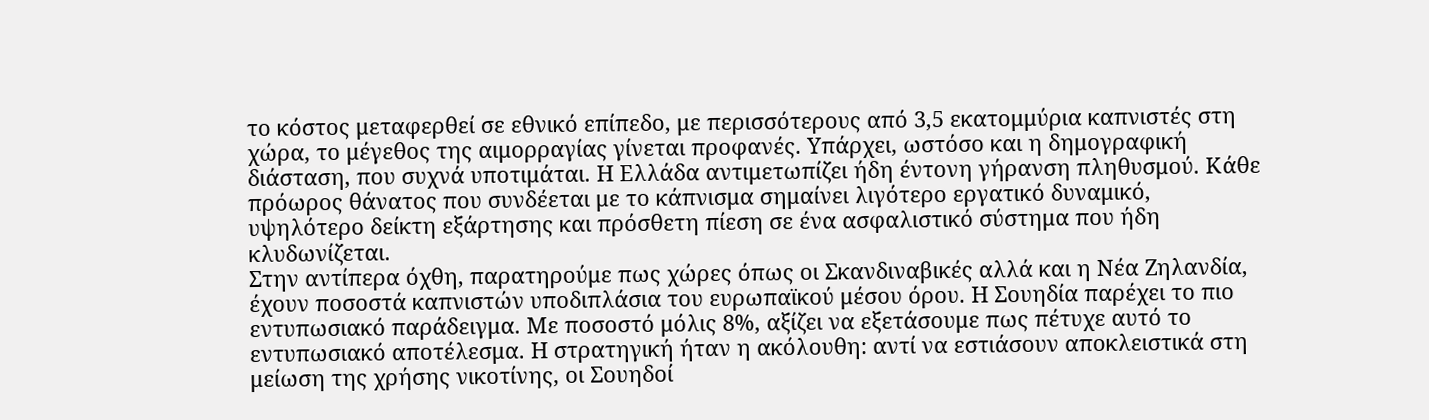το κόστος μεταφερθεί σε εθνικό επίπεδο, με περισσότερους από 3,5 εκατομμύρια καπνιστές στη χώρα, το μέγεθος της αιμορραγίας γίνεται προφανές. Υπάρχει, ωστόσο και η δημογραφική διάσταση, που συχνά υποτιμάται. Η Ελλάδα αντιμετωπίζει ήδη έντονη γήρανση πληθυσμού. Κάθε πρόωρος θάνατος που συνδέεται με το κάπνισμα σημαίνει λιγότερο εργατικό δυναμικό, υψηλότερο δείκτη εξάρτησης και πρόσθετη πίεση σε ένα ασφαλιστικό σύστημα που ήδη κλυδωνίζεται.
Στην αντίπερα όχθη, παρατηρούμε πως χώρες όπως οι Σκανδιναβικές αλλά και η Νέα Ζηλανδία, έχουν ποσοστά καπνιστών υποδιπλάσια του ευρωπαϊκού μέσου όρου. Η Σουηδία παρέχει το πιο εντυπωσιακό παράδειγμα. Με ποσοστό μόλις 8%, αξίζει να εξετάσουμε πως πέτυχε αυτό το εντυπωσιακό αποτέλεσμα. Η στρατηγική ήταν η ακόλουθη: αντί να εστιάσουν αποκλειστικά στη μείωση της χρήσης νικοτίνης, οι Σουηδοί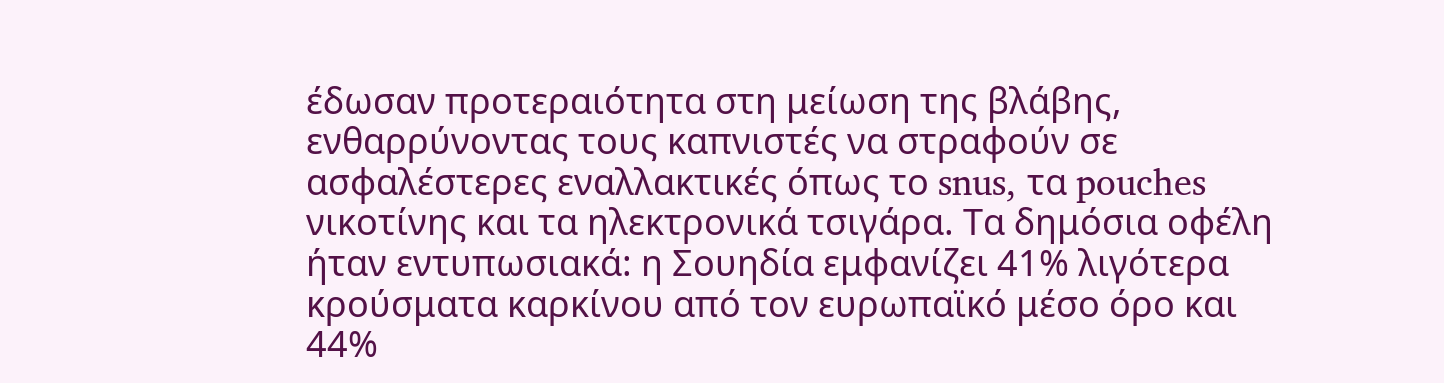έδωσαν προτεραιότητα στη μείωση της βλάβης, ενθαρρύνοντας τους καπνιστές να στραφούν σε ασφαλέστερες εναλλακτικές όπως το snus, τα pouches νικοτίνης και τα ηλεκτρονικά τσιγάρα. Τα δημόσια οφέλη ήταν εντυπωσιακά: η Σουηδία εμφανίζει 41% λιγότερα κρούσματα καρκίνου από τον ευρωπαϊκό μέσο όρο και 44%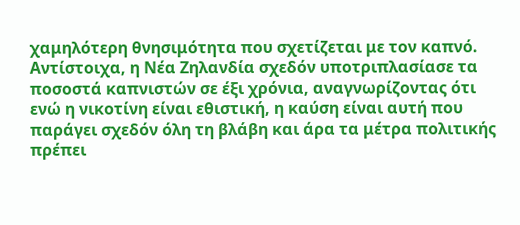χαμηλότερη θνησιμότητα που σχετίζεται με τον καπνό.
Αντίστοιχα, η Νέα Ζηλανδία σχεδόν υποτριπλασίασε τα ποσοστά καπνιστών σε έξι χρόνια, αναγνωρίζοντας ότι ενώ η νικοτίνη είναι εθιστική, η καύση είναι αυτή που παράγει σχεδόν όλη τη βλάβη και άρα τα μέτρα πολιτικής πρέπει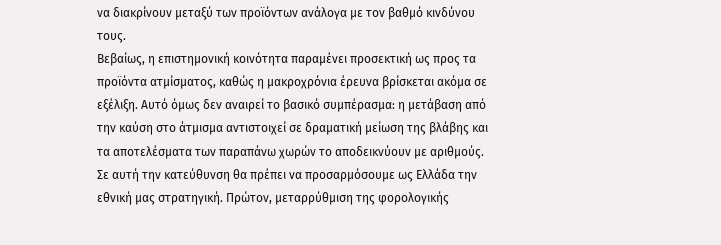να διακρίνουν μεταξύ των προϊόντων ανάλογα με τον βαθμό κινδύνου τους.
Βεβαίως, η επιστημονική κοινότητα παραμένει προσεκτική ως προς τα προϊόντα ατμίσματος, καθώς η μακροχρόνια έρευνα βρίσκεται ακόμα σε εξέλιξη. Αυτό όμως δεν αναιρεί το βασικό συμπέρασμα: η μετάβαση από την καύση στο άτμισμα αντιστοιχεί σε δραματική μείωση της βλάβης και τα αποτελέσματα των παραπάνω χωρών το αποδεικνύουν με αριθμούς.
Σε αυτή την κατεύθυνση θα πρέπει να προσαρμόσουμε ως Ελλάδα την εθνική μας στρατηγική. Πρώτον, μεταρρύθμιση της φορολογικής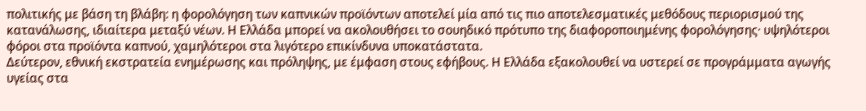πολιτικής με βάση τη βλάβη: η φορολόγηση των καπνικών προϊόντων αποτελεί μία από τις πιο αποτελεσματικές μεθόδους περιορισμού της κατανάλωσης, ιδιαίτερα μεταξύ νέων. Η Ελλάδα μπορεί να ακολουθήσει το σουηδικό πρότυπο της διαφοροποιημένης φορολόγησης· υψηλότεροι φόροι στα προϊόντα καπνού, χαμηλότεροι στα λιγότερο επικίνδυνα υποκατάστατα.
Δεύτερον, εθνική εκστρατεία ενημέρωσης και πρόληψης, με έμφαση στους εφήβους. Η Ελλάδα εξακολουθεί να υστερεί σε προγράμματα αγωγής υγείας στα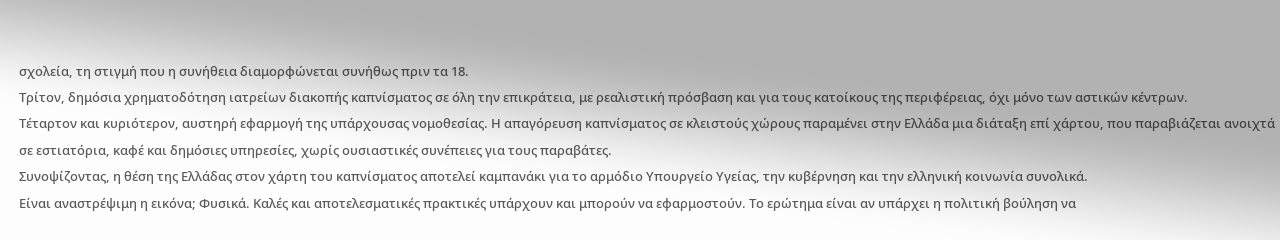σχολεία, τη στιγμή που η συνήθεια διαμορφώνεται συνήθως πριν τα 18.
Τρίτον, δημόσια χρηματοδότηση ιατρείων διακοπής καπνίσματος σε όλη την επικράτεια, με ρεαλιστική πρόσβαση και για τους κατοίκους της περιφέρειας, όχι μόνο των αστικών κέντρων.
Τέταρτον και κυριότερον, αυστηρή εφαρμογή της υπάρχουσας νομοθεσίας. Η απαγόρευση καπνίσματος σε κλειστούς χώρους παραμένει στην Ελλάδα μια διάταξη επί χάρτου, που παραβιάζεται ανοιχτά σε εστιατόρια, καφέ και δημόσιες υπηρεσίες, χωρίς ουσιαστικές συνέπειες για τους παραβάτες.
Συνοψίζοντας, η θέση της Ελλάδας στον χάρτη του καπνίσματος αποτελεί καμπανάκι για το αρμόδιο Υπουργείο Υγείας, την κυβέρνηση και την ελληνική κοινωνία συνολικά.
Είναι αναστρέψιμη η εικόνα; Φυσικά. Καλές και αποτελεσματικές πρακτικές υπάρχουν και μπορούν να εφαρμοστούν. Το ερώτημα είναι αν υπάρχει η πολιτική βούληση να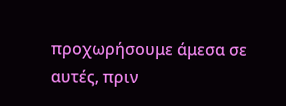προχωρήσουμε άμεσα σε αυτές, πριν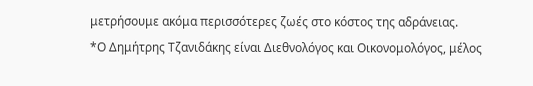μετρήσουμε ακόμα περισσότερες ζωές στο κόστος της αδράνειας.
*Ο Δημήτρης Τζανιδάκης είναι Διεθνολόγος και Οικονομολόγος, μέλος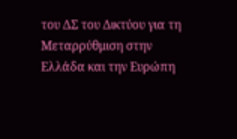του ΔΣ του Δικτύου για τη Μεταρρύθμιση στην Ελλάδα και την Ευρώπη